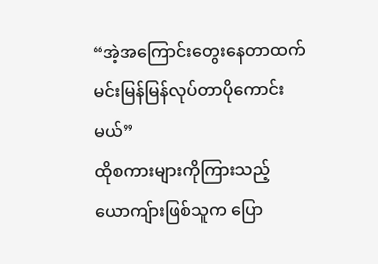“အဲ့အကြောင်းတွေးနေတာထက် မင်းမြန်မြန်လုပ်တာပိုကောင်းမယ်”
ထိုစကားများကိုကြားသည့် ယောကျ်ားဖြစ်သူက ပြော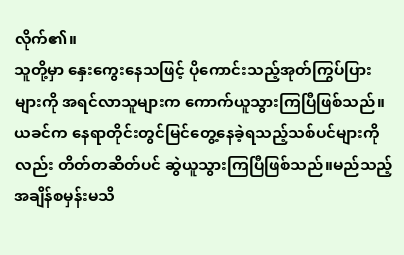လိုက်၏။
သူတို့မှာ နှေးကွေးနေသဖြင့် ပိုကောင်းသည့်အုတ်ကြွပ်ပြားများကို အရင်လာသူများက ကောက်ယူသွားကြပြီဖြစ်သည်။
ယခင်က နေရာတိုင်းတွင်မြင်တွေ့နေခဲ့ရသည့်သစ်ပင်များကိုလည်း တိတ်တဆိတ်ပင် ဆွဲယူသွားကြပြီဖြစ်သည်။မည်သည့်အချိန်စမှန်းမသိ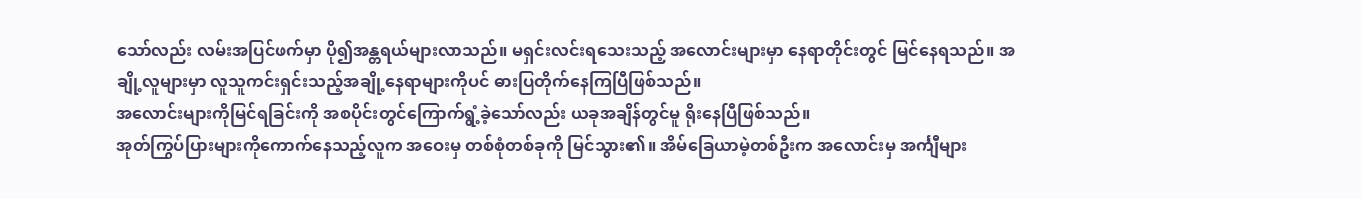သော်လည်း လမ်းအပြင်ဖက်မှာ ပို၍အန္တရယ်များလာသည်။ မရှင်းလင်းရသေးသည့် အလောင်းများမှာ နေရာတိုင်းတွင် မြင်နေရသည်။ အချို့လူများမှာ လူသူကင်းရှင်းသည့်အချို့နေရာများကိုပင် ဓားပြတိုက်နေကြပြီဖြစ်သည်။
အလောင်းများကိုမြင်ရခြင်းကို အစပိုင်းတွင်ကြောက်ရွံ့ခဲ့သော်လည်း ယခုအချိန်တွင်မူ ရိုးနေပြီဖြစ်သည်။
အုတ်ကြွပ်ပြားများကိုကောက်နေသည့်လူက အဝေးမှ တစ်စုံတစ်ခုကို မြင်သွား၏။ အိမ်ခြေယာမဲ့တစ်ဦးက အလောင်းမှ အင်္ကျီများ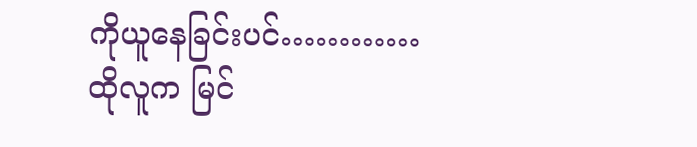ကိုယူနေခြင်းပင်…………
ထိုလူက မြင်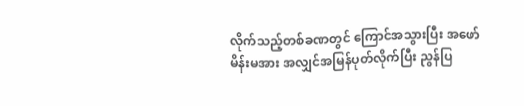လိုက်သည့်တစ်ခဏတွင် ကြောင်အသွားပြီး အဖော်မိန်းမအား အလျှင်အမြန်ပုတ်လိုက်ပြီး ညွန်ပြ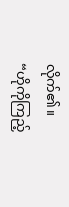လိုက်၏။
“ဟိုကိုကြည့်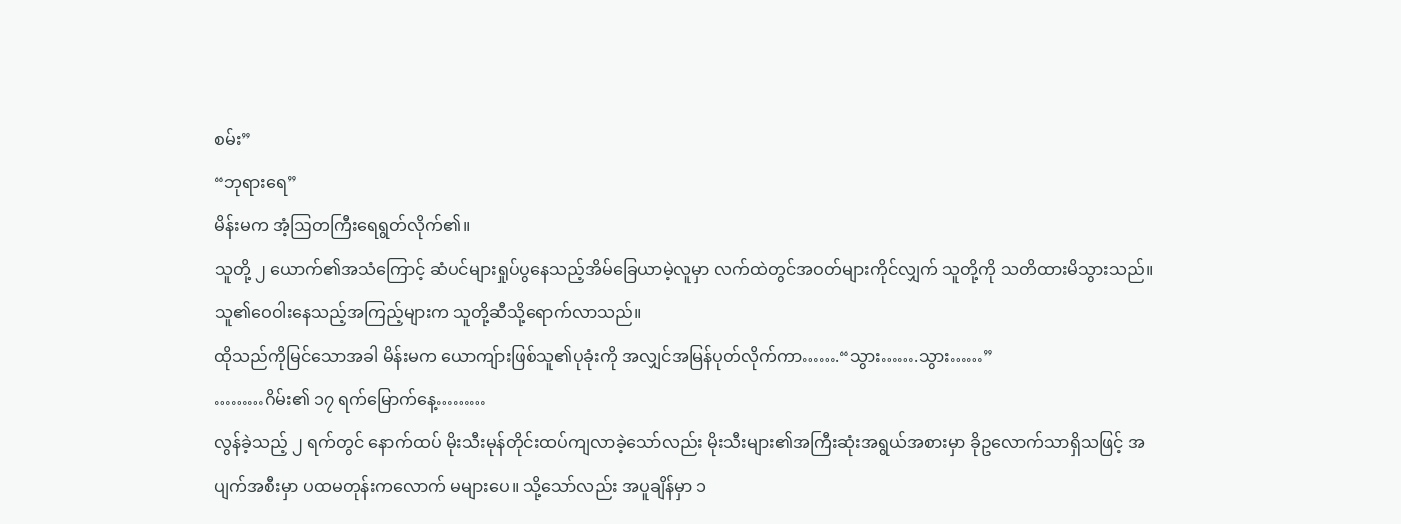စမ်း”
“ဘုရားရေ”
မိန်းမက အံ့ဩတကြီးရေရွတ်လိုက်၏။
သူတို့ ၂ ယောက်၏အသံကြောင့် ဆံပင်များရှုပ်ပွနေသည့်အိမ်ခြေယာမဲ့လူမှာ လက်ထဲတွင်အဝတ်များကိုင်လျှက် သူတို့ကို သတိထားမိသွားသည်။
သူ၏ဝေဝါးနေသည့်အကြည့်များက သူတို့ဆီသို့ရောက်လာသည်။
ထိုသည်ကိုမြင်သောအခါ မိန်းမက ယောကျ်ားဖြစ်သူ၏ပုခုံးကို အလျှင်အမြန်ပုတ်လိုက်ကာ…….“သွား…….သွား……”
………ဂိမ်း၏ ၁၇ ရက်မြောက်နေ့………
လွန်ခဲ့သည့် ၂ ရက်တွင် နောက်ထပ် မိုးသီးမုန်တိုင်းထပ်ကျလာခဲ့သော်လည်း မိုးသီးများ၏အကြီးဆုံးအရွယ်အစားမှာ ခိုဥလောက်သာရှိသဖြင့် အပျက်အစီးမှာ ပထမတုန်းကလောက် မများပေ။ သို့သော်လည်း အပူချိန်မှာ ၁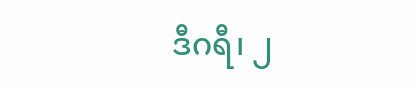ဒီဂရီ၊ ၂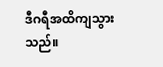ဒီဂရီအထိကျသွားသည်။